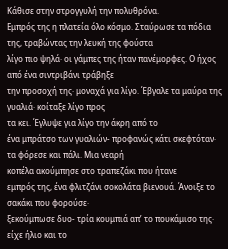Κάθισε στην στρογγυλή την πολυθρόνα.
Εμπρός της η πλατεία όλο κόσμο. Σταύρωσε τα πόδια της, τραβώντας την λευκή της φούστα
λίγο πιο ψηλά· οι γάμπες της ήταν πανέμορφες. Ο ήχος από ένα σιντριβάνι τράβηξε
την προσοχή της· μοναχά για λίγο. Έβγαλε τα μαύρα της γυαλιά· κοίταξε λίγο προς
τα κει. Έγλυψε για λίγο την άκρη από το
ένα μπράτσο των γυαλιών- προφανώς κάτι σκεφτόταν· τα φόρεσε και πάλι. Μια νεαρή
κοπέλα ακούμπησε στο τραπεζάκι που ήτανε
εμπρός της, ένα φλιτζάνι σοκολάτα βιενουά. Άνοιξε το σακάκι που φορούσε·
ξεκούμπωσε δυο- τρία κουμπιά απ’ το πουκάμισο της· είχε ήλιο και το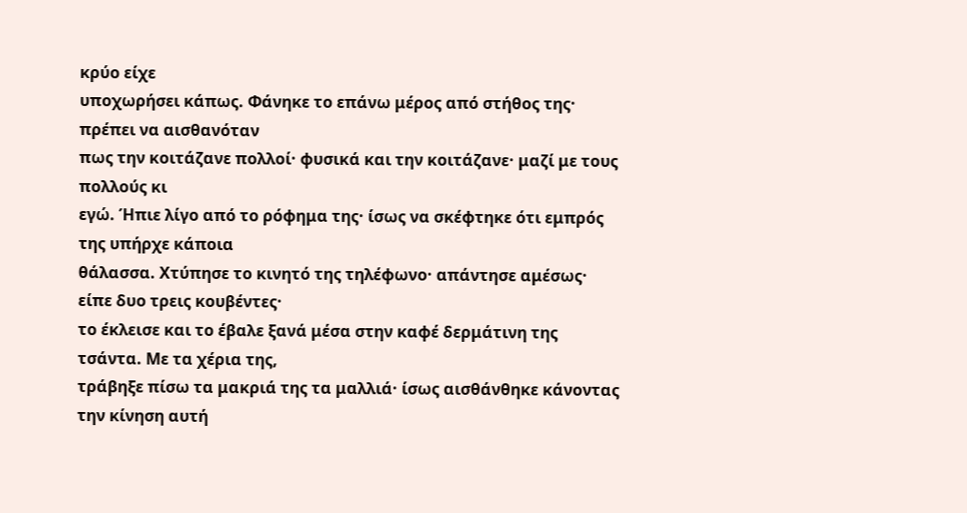κρύο είχε
υποχωρήσει κάπως. Φάνηκε το επάνω μέρος από στήθος της· πρέπει να αισθανόταν
πως την κοιτάζανε πολλοί· φυσικά και την κοιτάζανε· μαζί με τους πολλούς κι
εγώ. Ήπιε λίγο από το ρόφημα της· ίσως να σκέφτηκε ότι εμπρός της υπήρχε κάποια
θάλασσα. Χτύπησε το κινητό της τηλέφωνο· απάντησε αμέσως· είπε δυο τρεις κουβέντες·
το έκλεισε και το έβαλε ξανά μέσα στην καφέ δερμάτινη της τσάντα. Με τα χέρια της,
τράβηξε πίσω τα μακριά της τα μαλλιά· ίσως αισθάνθηκε κάνοντας την κίνηση αυτή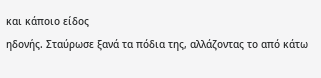και κάποιο είδος
ηδονής. Σταύρωσε ξανά τα πόδια της, αλλάζοντας το από κάτω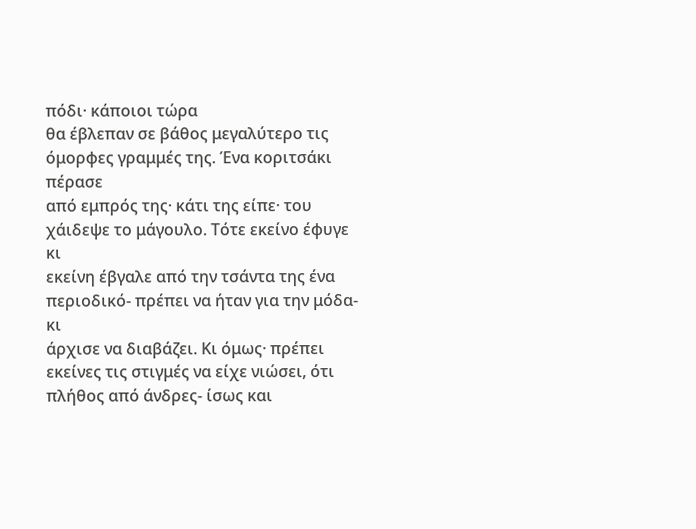πόδι· κάποιοι τώρα
θα έβλεπαν σε βάθος μεγαλύτερο τις όμορφες γραμμές της. Ένα κοριτσάκι πέρασε
από εμπρός της· κάτι της είπε· του χάιδεψε το μάγουλο. Τότε εκείνο έφυγε κι
εκείνη έβγαλε από την τσάντα της ένα περιοδικό- πρέπει να ήταν για την μόδα- κι
άρχισε να διαβάζει. Κι όμως· πρέπει εκείνες τις στιγμές να είχε νιώσει, ότι
πλήθος από άνδρες- ίσως και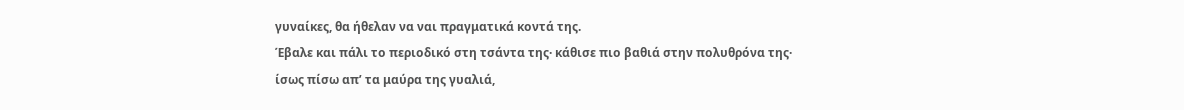γυναίκες, θα ήθελαν να ναι πραγματικά κοντά της.
Έβαλε και πάλι το περιοδικό στη τσάντα της· κάθισε πιο βαθιά στην πολυθρόνα της·
ίσως πίσω απ’ τα μαύρα της γυαλιά,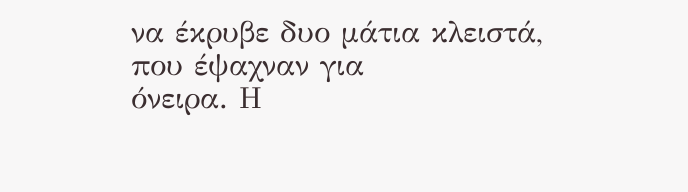να έκρυβε δυο μάτια κλειστά, που έψαχναν για
όνειρα. Η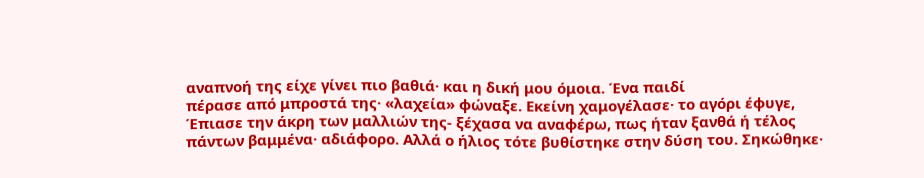αναπνοή της είχε γίνει πιο βαθιά· και η δική μου όμοια. Ένα παιδί
πέρασε από μπροστά της· «λαχεία» φώναξε. Εκείνη χαμογέλασε· το αγόρι έφυγε,
Έπιασε την άκρη των μαλλιών της- ξέχασα να αναφέρω, πως ήταν ξανθά ή τέλος
πάντων βαμμένα· αδιάφορο. Αλλά ο ήλιος τότε βυθίστηκε στην δύση του. Σηκώθηκε·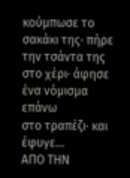κούμπωσε το σακάκι της· πήρε την τσάντα της στο χέρι· άφησε ένα νόμισμα επάνω
στο τραπέζι· και έφυγε...
ΑΠΟ ΤΗΝ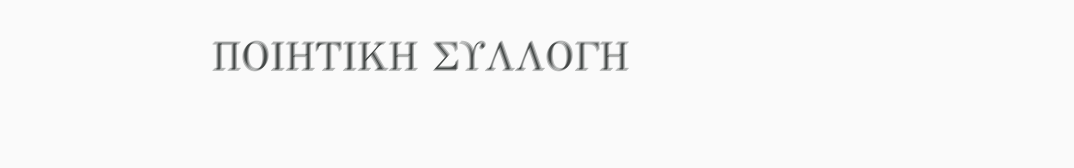ΠΟΙΗΤΙΚΗ ΣΥΛΛΟΓΗ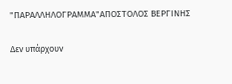"ΠΑΡΑΛΛΗΛΟΓΡΑΜΜΑ"ΑΠΟΣΤΟΛΟΣ ΒΕΡΓΙΝΗΣ

Δεν υπάρχουν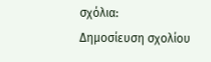σχόλια:
Δημοσίευση σχολίου